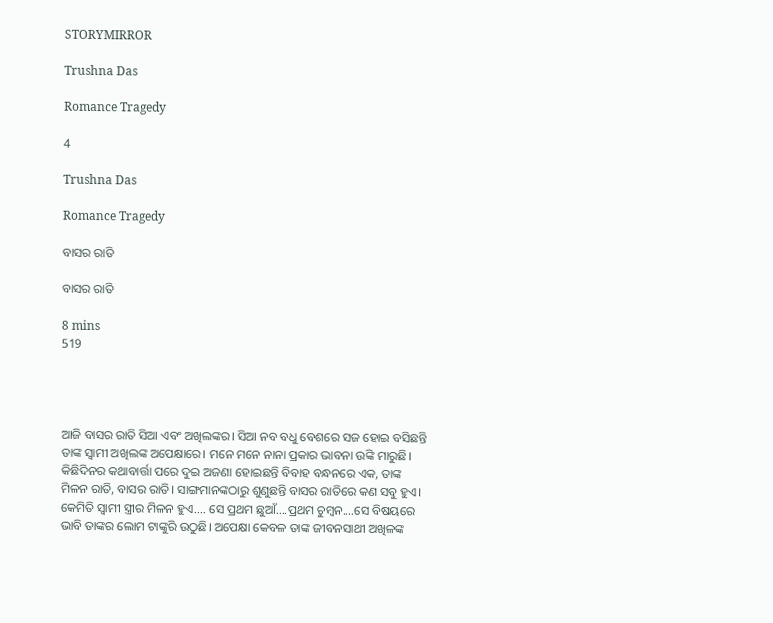STORYMIRROR

Trushna Das

Romance Tragedy

4

Trushna Das

Romance Tragedy

ବାସର ରାତି

ବାସର ରାତି

8 mins
519




ଆଜି ବାସର ରାତି ସିଆ ଏବଂ ଅଖିଲଙ୍କର। ସିଆ ନବ ବଧୁ ବେଶରେ ସଜ ହୋଇ ବସିଛନ୍ତି ତାଙ୍କ ସ୍ୱାମୀ ଅଖିଲଙ୍କ ଅପେକ୍ଷାରେ। ମନେ ମନେ ନାନା ପ୍ରକାର ଭାବନା ଉଙ୍କି ମାରୁଛି। କିଛିଦିନର କଥାବାର୍ତ୍ତା ପରେ ଦୁଇ ଅଜଣା ହୋଇଛନ୍ତି ବିବାହ ବନ୍ଧନରେ ଏକ, ତାଙ୍କ ମିଳନ ରାତି, ବାସର ରାତି। ସାଙ୍ଗମାନଙ୍କଠାରୁ ଶୁଣୁଛନ୍ତି ବାସର ରାତିରେ କଣ ସବୁ ହୁଏ। କେମିତି ସ୍ୱାମୀ ସ୍ତ୍ରୀର ମିଳନ ହୁଏ.... ସେ ପ୍ରଥମ ଛୁଆଁ....ପ୍ରଥମ ଚୁମ୍ବନ....ସେ ବିଷୟରେ ଭାବି ତାଙ୍କର ଲୋମ ଟାଙ୍କୁରି ଉଠୁଛି। ଅପେକ୍ଷା କେବଳ ତାଙ୍କ ଜୀବନସାଥୀ ଅଖିଳଙ୍କ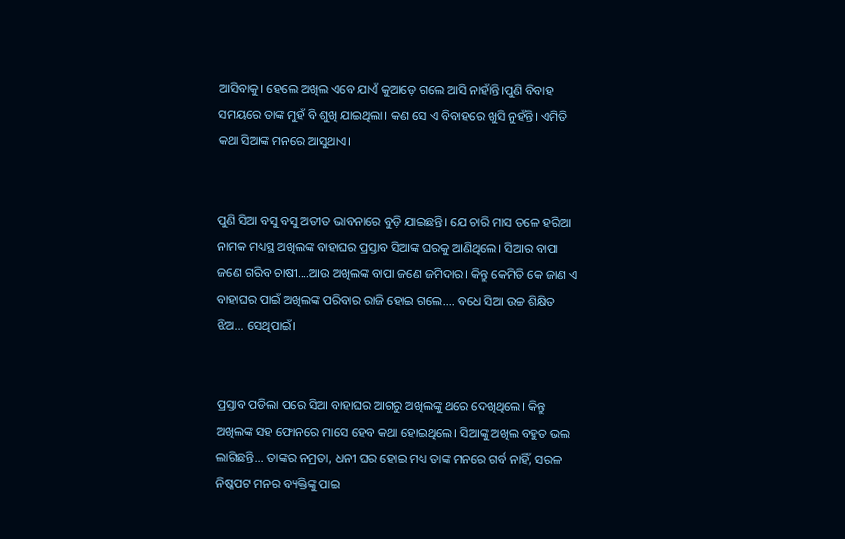ଆସିବାକୁ। ହେଲେ ଅଖିଲ ଏବେ ଯାଏଁ କୁଆଡ଼େ ଗଲେ ଆସି ନାହାଁନ୍ତି।ପୁଣି ବିବାହ ସମୟରେ ତାଙ୍କ ମୁହଁ ବି ଶୁଖି ଯାଇଥିଲା। କଣ ସେ ଏ ବିବାହରେ ଖୁସି ନୁହଁନ୍ତି। ଏମିତି କଥା ସିଆଙ୍କ ମନରେ ଆସୁଥାଏ।


ପୁଣି ସିଆ ବସୁ ବସୁ ଅତୀତ ଭାବନାରେ ବୁଡ଼ି ଯାଇଛନ୍ତି। ଯେ ଚାରି ମାସ ତଳେ ହରିଆ ନାମକ ମଧ୍ୟସ୍ଥ ଅଖିଲଙ୍କ ବାହାଘର ପ୍ରସ୍ତାବ ସିଆଙ୍କ ଘରକୁ ଆଣିଥିଲେ। ସିଆର ବାପା ଜଣେ ଗରିବ ଚାଷୀ....ଆଉ ଅଖିଲଙ୍କ ବାପା ଜଣେ ଜମିଦାର। କିନ୍ତୁ କେମିତି କେ ଜାଣ ଏ ବାହାଘର ପାଇଁ ଅଖିଲଙ୍କ ପରିବାର ରାଜି ହୋଇ ଗଲେ.... ବଧେ ସିଆ ଉଚ୍ଚ ଶିକ୍ଷିତ ଝିଅ... ସେଥିପାଇଁ।


ପ୍ରସ୍ତାବ ପଡିଲା ପରେ ସିଆ ବାହାଘର ଆଗରୁ ଅଖିଲଙ୍କୁ ଥରେ ଦେଖିଥିଲେ। କିନ୍ତୁ ଅଖିଲଙ୍କ ସହ ଫୋନରେ ମାସେ ହେବ କଥା ହୋଇଥିଲେ। ସିଆଙ୍କୁ ଅଖିଲ ବହୁତ ଭଲ ଲାଗିଛନ୍ତି... ତାଙ୍କର ନମ୍ରତା, ଧନୀ ଘର ହୋଇ ମଧ୍ୟ ତାଙ୍କ ମନରେ ଗର୍ବ ନାହିଁ, ସରଳ ନିଷ୍କପଟ ମନର ବ୍ୟକ୍ତିଙ୍କୁ ପାଇ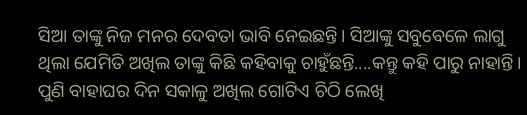ସିଆ ତାଙ୍କୁ ନିଜ ମନର ଦେବତା ଭାବି ନେଇଛନ୍ତି। ସିଆଙ୍କୁ ସବୁବେଳେ ଲାଗୁ ଥିଲା ଯେମିତି ଅଖିଲ ତାଙ୍କୁ କିଛି କହିବାକୁ ଚାହୁଁଛନ୍ତି....କନ୍ତୁ କହି ପାରୁ ନାହାନ୍ତି। ପୁଣି ବାହାଘର ଦିନ ସକାଳୁ ଅଖିଲ ଗୋଟିଏ ଚିଠି ଲେଖି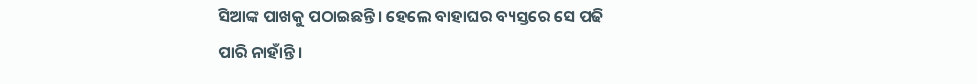ସିଆଙ୍କ ପାଖକୁ ପଠାଇଛନ୍ତି। ହେଲେ ବାହାଘର ବ୍ୟସ୍ତରେ ସେ ପଢି ପାରି ନାହାଁନ୍ତି।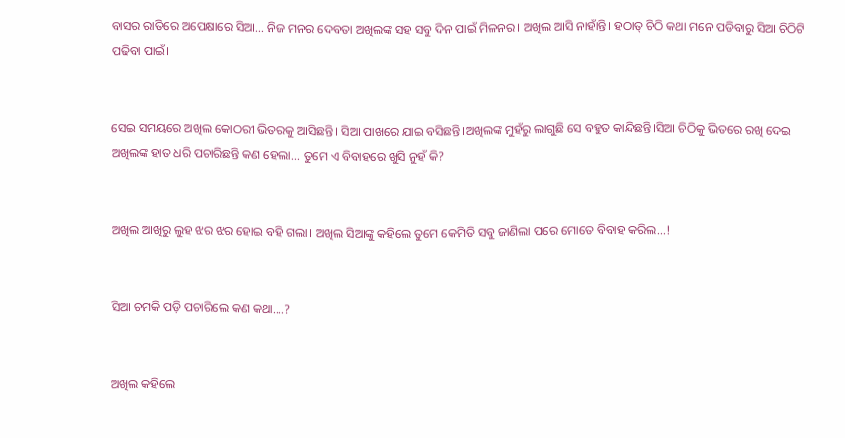ବାସର ରାତିରେ ଅପେକ୍ଷାରେ ସିଆ... ନିଜ ମନର ଦେବତା ଅଖିଲଙ୍କ ସହ ସବୁ ଦିନ ପାଇଁ ମିଳନର। ଅଖିଲ ଆସି ନାହାଁନ୍ତି। ହଠାତ୍ ଚିଠି କଥା ମନେ ପଡିବାରୁ ସିଆ ଚିଠିଟି ପଢିବା ପାଇଁ।


ସେଇ ସମୟରେ ଅଖିଲ କୋଠରୀ ଭିତରକୁ ଆସିଛନ୍ତି। ସିଆ ପାଖରେ ଯାଇ ବସିଛନ୍ତି।ଅଖିଲଙ୍କ ମୁହଁରୁ ଲାଗୁଛି ସେ ବହୁତ କାନ୍ଦିଛନ୍ତି।ସିଆ ଚିଠିକୁ ଭିତରେ ରଖି ଦେଇ ଅଖିଲଙ୍କ ହାତ ଧରି ପଚାରିଛନ୍ତି କଣ ହେଲା... ତୁମେ ଏ ବିବାହରେ ଖୁସି ନୁହଁ କି?


ଅଖିଲ ଆଖିରୁ ଲୁହ ଝର ଝର ହୋଇ ବହି ଗଲା। ଅଖିଲ ସିଆଙ୍କୁ କହିଲେ ତୁମେ କେମିତି ସବୁ ଜାଣିଲା ପରେ ମୋତେ ବିବାହ କରିଲ...!


ସିଆ ଚମକି ପଡ଼ି ପଚାରିଲେ କଣ କଥା....?


ଅଖିଲ କହିଲେ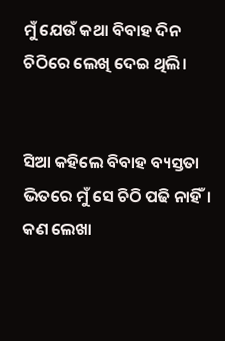ମୁଁ ଯେଉଁ କଥା ବିବାହ ଦିନ ଚିଠିରେ ଲେଖି ଦେଇ ଥିଲି।


ସିଆ କହିଲେ ବିବାହ ବ୍ୟସ୍ତତା ଭିତରେ ମୁଁ ସେ ଚିଠି ପଢି ନାହିଁ। କଣ ଲେଖା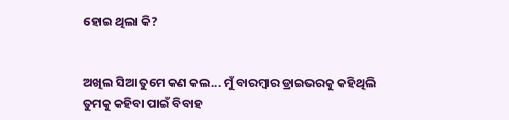ହୋଇ ଥିଲା କି?


ଅଖିଲ ସିଆ ତୁମେ କଣ କଲ... ମୁଁ ବାରମ୍ବାର ଡ୍ରାଇଭରକୁ କହିଥିଲି ତୁମକୁ କହିବା ପାଇଁ ବିବାହ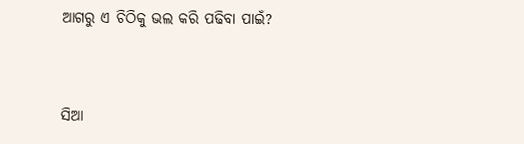ଆଗରୁ ଏ ଚିଠିକୁ ଭଲ କରି ପଢିବା ପାଇଁ?


ସିଆ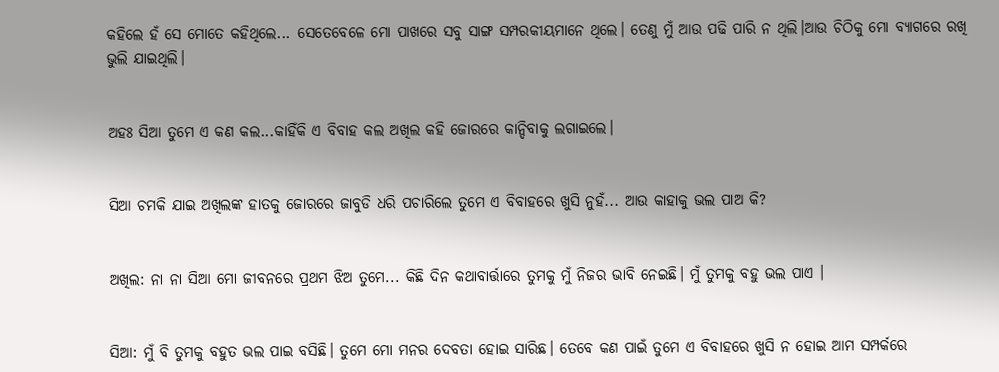କହିଲେ ହଁ ସେ ମୋତେ କହିଥିଲେ... ସେତେବେଳେ ମୋ ପାଖରେ ସବୁ ସାଙ୍ଗ ସମ୍ପରକୀୟମାନେ ଥିଲେ। ତେଣୁ ମୁଁ ଆଉ ପଢି ପାରି ନ ଥିଲି।ଆଉ ଚିଠିକୁ ମୋ ବ୍ୟାଗରେ ରଖି ଭୁଲି ଯାଇଥିଲି।


ଅହଃ ସିଆ ତୁମେ ଏ କଣ କଲ...କାହିଁକି ଏ ବିବାହ କଲ ଅଖିଲ କହି ଜୋରରେ କାନ୍ଦିବାକୁ ଲଗାଇଲେ।


ସିଆ ଚମକି ଯାଇ ଅଖିଲଙ୍କ ହାତକୁ ଜୋରରେ ଜାବୁଡି ଧରି ପଚାରିଲେ ତୁମେ ଏ ବିବାହରେ ଖୁସି ନୁହଁ... ଆଉ କାହାକୁ ଭଲ ପାଅ କି?


ଅଖିଲ: ନା ନା ସିଆ ମୋ ଜୀବନରେ ପ୍ରଥମ ଝିଅ ତୁମେ... କିଛି ଦିନ କଥାବାର୍ତ୍ତାରେ ତୁମକୁ ମୁଁ ନିଜର ଭାବି ନେଇଛି। ମୁଁ ତୁମକୁ ବହୁ ଭଲ ପାଏ ।


ସିଆ: ମୁଁ ବି ତୁମକୁ ବହୁତ ଭଲ ପାଇ ବସିଛି। ତୁମେ ମୋ ମନର ଦେବତା ହୋଇ ସାରିଛ। ତେବେ କଣ ପାଇଁ ତୁମେ ଏ ବିବାହରେ ଖୁସି ନ ହୋଇ ଆମ ସମ୍ପର୍କରେ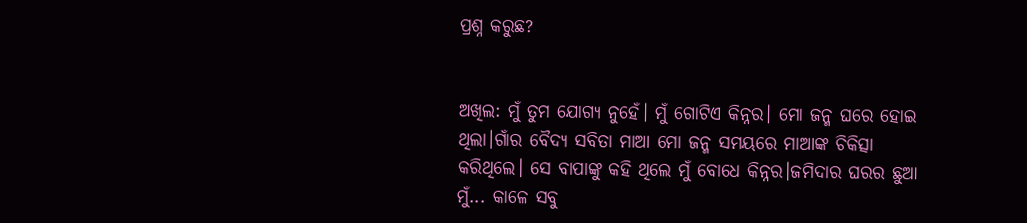ପ୍ରଶ୍ନ କରୁଛ?


ଅଖିଲ: ମୁଁ ତୁମ ଯୋଗ୍ୟ ନୁହେଁ। ମୁଁ ଗୋଟିଏ କିନ୍ନର। ମୋ ଜନ୍ମ ଘରେ ହୋଇ ଥିଲା।ଗାଁର ବୈଦ୍ୟ ସବିତା ମାଆ ମୋ ଜନ୍ମ ସମୟରେ ମାଆଙ୍କ ଚିକିତ୍ସା କରିଥିଲେ। ସେ ବାପାଙ୍କୁ କହି ଥିଲେ ମୁଁ ବୋଧେ କିନ୍ନର।ଜମିଦାର ଘରର ଛୁଆ ମୁଁ... କାଳେ ସବୁ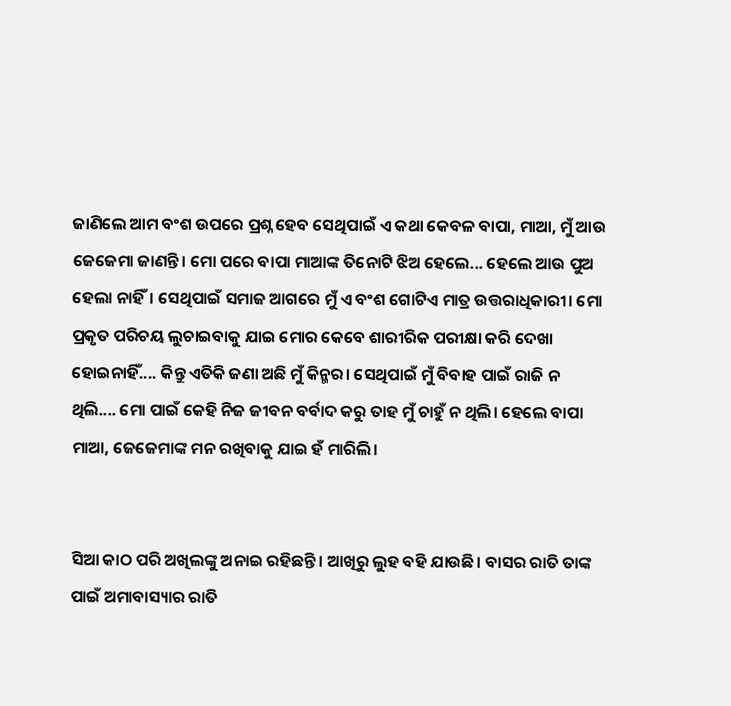ଜାଣିଲେ ଆମ ବଂଶ ଉପରେ ପ୍ରଶ୍ନ ହେବ ସେଥିପାଇଁ ଏ କଥା କେବଳ ବାପା, ମାଆ, ମୁଁ ଆଉ ଜେଜେମା ଜାଣନ୍ତି। ମୋ ପରେ ବାପା ମାଆଙ୍କ ତିନୋଟି ଝିଅ ହେଲେ... ହେଲେ ଆଉ ପୁଅ ହେଲା ନାହିଁ। ସେଥିପାଇଁ ସମାଜ ଆଗରେ ମୁଁ ଏ ବଂଶ ଗୋଟିଏ ମାତ୍ର ଉତ୍ତରାଧିକାରୀ। ମୋ ପ୍ରକୃତ ପରିଚୟ ଲୁଚାଇବାକୁ ଯାଇ ମୋର କେବେ ଶାରୀରିକ ପରୀକ୍ଷା କରି ଦେଖା ହୋଇନାହିଁ.... କିନ୍ତୁ ଏତିକି ଜଣା ଅଛି ମୁଁ କିନ୍ମର। ସେଥିପାଇଁ ମୁଁ ବିବାହ ପାଇଁ ରାଜି ନ ଥିଲି.... ମୋ ପାଇଁ କେହି ନିଜ ଜୀବନ ବର୍ବାଦ କରୁ ତାହ ମୁଁ ଚାହୁଁ ନ ଥିଲି। ହେଲେ ବାପା ମାଆ, ଜେଜେମାଙ୍କ ମନ ରଖିବାକୁ ଯାଇ ହଁ ମାରିଲି।


ସିଆ କାଠ ପରି ଅଖିଲଙ୍କୁ ଅନାଇ ରହିଛନ୍ତି। ଆଖିରୁ ଲୁହ ବହି ଯାଉଛି। ବାସର ରାତି ତାଙ୍କ ପାଇଁ ଅମାବାସ୍ୟାର ରାତି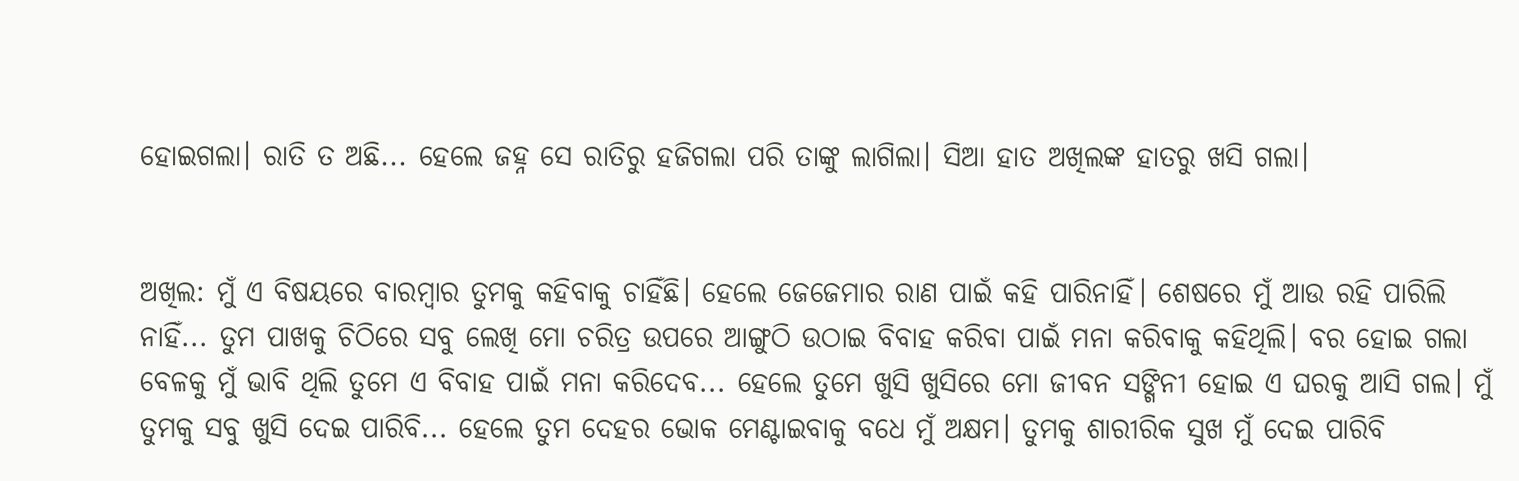ହୋଇଗଲା। ରାତି ତ ଅଛି... ହେଲେ ଜହ୍ନ ସେ ରାତିରୁ ହଜିଗଲା ପରି ତାଙ୍କୁ ଲାଗିଲା। ସିଆ ହାତ ଅଖିଲଙ୍କ ହାତରୁ ଖସି ଗଲା।


ଅଖିଲ: ମୁଁ ଏ ବିଷୟରେ ବାରମ୍ବାର ତୁମକୁ କହିବାକୁ ଚାହିଁଛି। ହେଲେ ଜେଜେମାର ରାଣ ପାଇଁ କହି ପାରିନାହିଁ। ଶେଷରେ ମୁଁ ଆଉ ରହି ପାରିଲି ନାହିଁ... ତୁମ ପାଖକୁ ଚିଠିରେ ସବୁ ଲେଖି ମୋ ଚରିତ୍ର ଉପରେ ଆଙ୍ଗୁଠି ଉଠାଇ ବିବାହ କରିବା ପାଇଁ ମନା କରିବାକୁ କହିଥିଲି। ବର ହୋଇ ଗଲା ବେଳକୁ ମୁଁ ଭାବି ଥିଲି ତୁମେ ଏ ବିବାହ ପାଇଁ ମନା କରିଦେବ... ହେଲେ ତୁମେ ଖୁସି ଖୁସିରେ ମୋ ଜୀବନ ସଙ୍ଗିନୀ ହୋଇ ଏ ଘରକୁ ଆସି ଗଲ। ମୁଁ ତୁମକୁ ସବୁ ଖୁସି ଦେଇ ପାରିବି... ହେଲେ ତୁମ ଦେହର ଭୋକ ମେଣ୍ଟାଇବାକୁ ବଧେ ମୁଁ ଅକ୍ଷମ। ତୁମକୁ ଶାରୀରିକ ସୁଖ ମୁଁ ଦେଇ ପାରିବି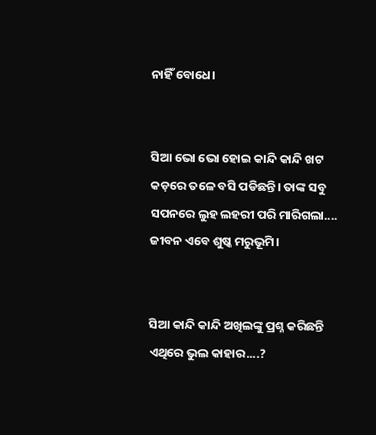ନାହିଁ ବୋଧେ।


ସିଆ ଭୋ ଭୋ ହୋଇ କାନ୍ଦି କାନ୍ଦି ଖଟ କଡ଼ରେ ତଳେ ବସି ପଡିଛନ୍ତି। ତାଙ୍କ ସବୁ ସପନରେ ଲୁହ ଲହରୀ ପରି ମାରିଗଲା.... ଜୀବନ ଏବେ ଶୁଷ୍କ ମରୁଭୂମି।


ସିଆ କାନ୍ଦି କାନ୍ଦି ଅଖିଲଙ୍କୁ ପ୍ରଶ୍ନ କରିଛନ୍ତି ଏଥିରେ ଭୁଲ କାହାର....?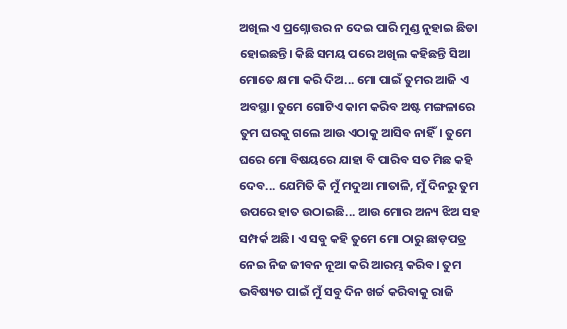ଅଖିଲ ଏ ପ୍ରଶ୍ନୋତ୍ତର ନ ଦେଇ ପାରି ମୁଣ୍ଡ ନୁହାଇ ଛିଡା ହୋଇଛନ୍ତି। କିଛି ସମୟ ପରେ ଅଖିଲ କହିଛନ୍ତି ସିଆ ମୋତେ କ୍ଷମା କରି ଦିଅ... ମୋ ପାଇଁ ତୁମର ଆଜି ଏ ଅବସ୍ଥା। ତୁମେ ଗୋଟିଏ କାମ କରିବ ଅଷ୍ଟ ମଙ୍ଗଳାରେ ତୁମ ଘରକୁ ଗଲେ ଆଉ ଏଠାକୁ ଆସିବ ନାହିଁ। ତୁମେ ଘରେ ମୋ ବିଷୟରେ ଯାହା ବି ପାରିବ ସତ ମିଛ କହି ଦେବ... ଯେମିତି କି ମୁଁ ମଦୁଆ ମାତାଳି, ମୁଁ ଦିନରୁ ତୁମ ଉପରେ ହାତ ଉଠାଇଛି... ଆଉ ମୋର ଅନ୍ୟ ଝିଅ ସହ ସମ୍ପର୍କ ଅଛି। ଏ ସବୁ କହି ତୁମେ ମୋ ଠାରୁ ଛାଡ଼ପତ୍ର ନେଇ ନିଜ ଜୀବନ ନୂଆ କରି ଆରମ୍ଭ କରିବ। ତୁମ ଭବିଷ୍ୟତ ପାଇଁ ମୁଁ ସବୁ ଦିନ ଖର୍ଚ୍ଚ କରିବାକୁ ରାଜି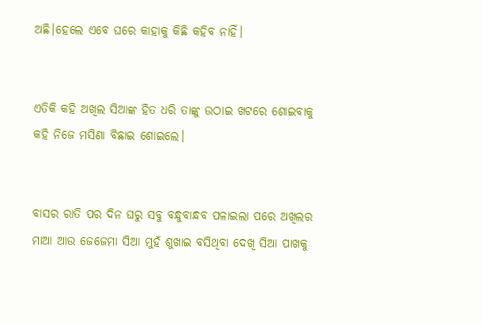ଅଛି।ହେଲେ ଏବେ ଘରେ କାହାକୁ କିଛି କହିବ ନାହିଁ।


ଏତିକି କହି ଅଖିଲ ସିଆଙ୍କ ହିତ ଧରି ତାଙ୍କୁ ଉଠାଇ ଖଟରେ ଶୋଇବାକୁ କହି ନିଜେ ମସିଣା ବିଛାଇ ଶୋଇଲେ।


ବାସର ରାତି ପର ଦିନ ଘରୁ ସବୁ ବନ୍ଧୁବାନ୍ଧବ ପଳାଇଲା ପରେ ଅଖିଲର ମାଆ ଆଉ ଜେଜେମା ସିଆ ମୁହଁ ଶୁଖାଇ ବସିଥିବା ଦେଖି ସିଆ ପାଖକୁ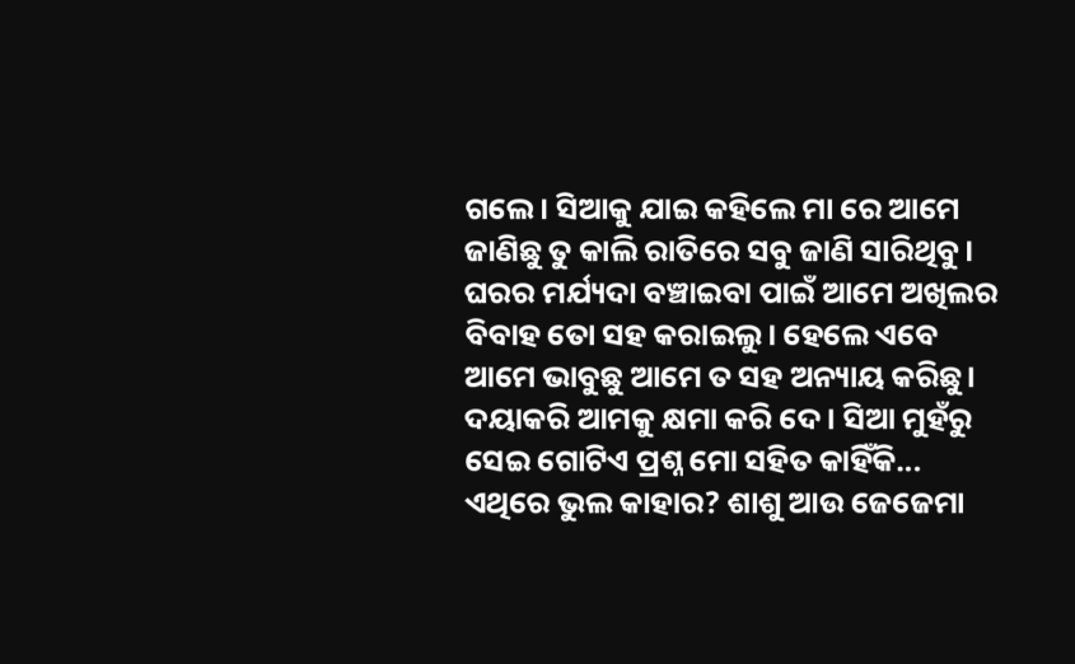ଗଲେ। ସିଆକୁ ଯାଇ କହିଲେ ମା ରେ ଆମେ ଜାଣିଛୁ ତୁ କାଲି ରାତିରେ ସବୁ ଜାଣି ସାରିଥିବୁ। ଘରର ମର୍ଯ୍ୟଦା ବଞ୍ଚାଇବା ପାଇଁ ଆମେ ଅଖିଲର ବିବାହ ତୋ ସହ କରାଇଲୁ। ହେଲେ ଏବେ ଆମେ ଭାବୁଛୁ ଆମେ ତ ସହ ଅନ୍ୟାୟ କରିଛୁ। ଦୟାକରି ଆମକୁ କ୍ଷମା କରି ଦେ। ସିଆ ମୁହଁରୁ ସେଇ ଗୋଟିଏ ପ୍ରଶ୍ନ ମୋ ସହିତ କାହିଁକି... ଏଥିରେ ଭୁଲ କାହାର? ଶାଶୁ ଆଉ ଜେଜେମା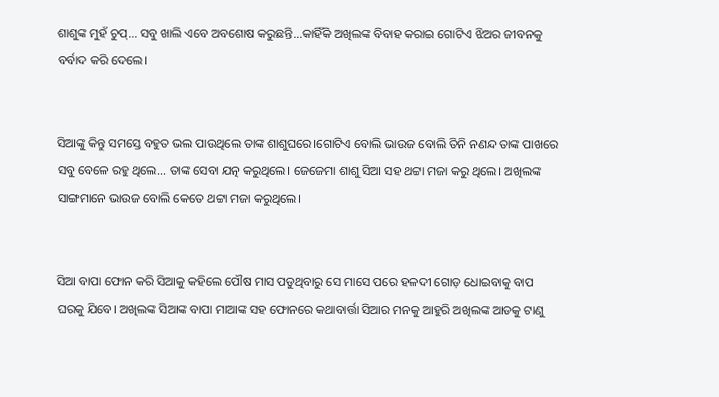ଶାଶୁଙ୍କ ମୁହଁ ଚୁପ୍... ସବୁ ଖାଲି ଏବେ ଅବଶୋଷ କରୁଛନ୍ତି...କାହିଁକି ଅଖିଲଙ୍କ ବିବାହ କରାଇ ଗୋଟିଏ ଝିଅର ଜୀବନକୁ ବର୍ବାଦ କରି ଦେଲେ।


ସିଆଙ୍କୁ କିନ୍ତୁ ସମସ୍ତେ ବହୁତ ଭଲ ପାଉଥିଲେ ତାଙ୍କ ଶାଶୁଘରେ।ଗୋଟିଏ ବୋଲି ଭାଉଜ ବୋଲି ତିନି ନଣନ୍ଦ ତାଙ୍କ ପାଖରେ ସବୁ ବେଳେ ରହୁ ଥିଲେ... ତାଙ୍କ ସେବା ଯତ୍ନ କରୁଥିଲେ। ଜେଜେମା ଶାଶୁ ସିଆ ସହ ଥଟ୍ଟା ମଜା କରୁ ଥିଲେ। ଅଖିଲଙ୍କ ସାଙ୍ଗମାନେ ଭାଉଜ ବୋଲି କେତେ ଥଟ୍ଟା ମଜା କରୁଥିଲେ।


ସିଆ ବାପା ଫୋନ କରି ସିଆକୁ କହିଲେ ପୌଷ ମାସ ପଡୁଥିବାରୁ ସେ ମାସେ ପରେ ହଳଦୀ ଗୋଡ଼ ଧୋଇବାକୁ ବାପ ଘରକୁ ଯିବେ। ଅଖିଲଙ୍କ ସିଆଙ୍କ ବାପା ମାଆଙ୍କ ସହ ଫୋନରେ କଥାବାର୍ତ୍ତା ସିଆର ମନକୁ ଆହୁରି ଅଖିଲଙ୍କ ଆଡକୁ ଟାଣୁ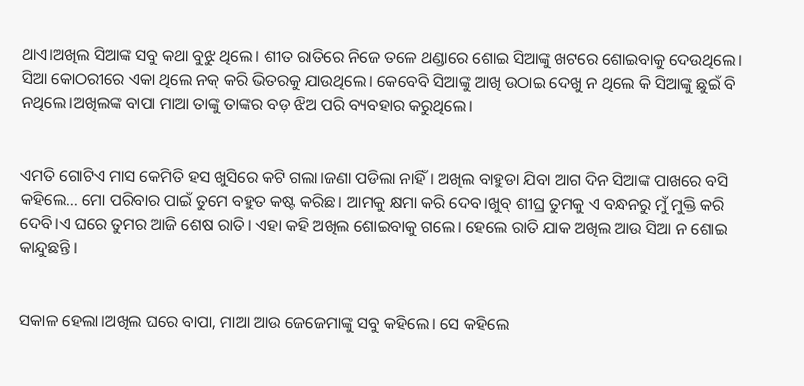ଥାଏ।ଅଖିଲ ସିଆଙ୍କ ସବୁ କଥା ବୁଝୁ ଥିଲେ। ଶୀତ ରାତିରେ ନିଜେ ତଳେ ଥଣ୍ଡାରେ ଶୋଇ ସିଆଙ୍କୁ ଖଟରେ ଶୋଇବାକୁ ଦେଉଥିଲେ। ସିଆ କୋଠରୀରେ ଏକା ଥିଲେ ନକ୍ କରି ଭିତରକୁ ଯାଉଥିଲେ। କେବେବି ସିଆଙ୍କୁ ଆଖି ଉଠାଇ ଦେଖୁ ନ ଥିଲେ କି ସିଆଙ୍କୁ ଛୁଇଁ ବି ନଥିଲେ।ଅଖିଲଙ୍କ ବାପା ମାଆ ତାଙ୍କୁ ତାଙ୍କର ବଡ଼ ଝିଅ ପରି ବ୍ୟବହାର କରୁଥିଲେ।


ଏମତି ଗୋଟିଏ ମାସ କେମିତି ହସ ଖୁସିରେ କଟି ଗଲା।ଜଣା ପଡିଲା ନାହିଁ। ଅଖିଲ ବାହୁଡା ଯିବା ଆଗ ଦିନ ସିଆଙ୍କ ପାଖରେ ବସି କହିଲେ... ମୋ ପରିବାର ପାଇଁ ତୁମେ ବହୁତ କଷ୍ଟ କରିଛ। ଆମକୁ କ୍ଷମା କରି ଦେବ।ଖୁବ୍ ଶୀଘ୍ର ତୁମକୁ ଏ ବନ୍ଧନରୁ ମୁଁ ମୁକ୍ତି କରି ଦେବି।ଏ ଘରେ ତୁମର ଆଜି ଶେଷ ରାତି। ଏହା କହି ଅଖିଲ ଶୋଇବାକୁ ଗଲେ। ହେଲେ ରାତି ଯାକ ଅଖିଲ ଆଉ ସିଆ ନ ଶୋଇ କାନ୍ଦୁଛନ୍ତି ।


ସକାଳ ହେଲା।ଅଖିଲ ଘରେ ବାପା, ମାଆ ଆଉ ଜେଜେମାଙ୍କୁ ସବୁ କହିଲେ। ସେ କହିଲେ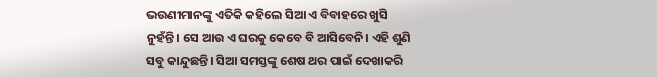ଭଉଣୀମାନଙ୍କୁ ଏତିକି କହିଲେ ସିଆ ଏ ବିବାହରେ ଖୁସି ନୁହଁନ୍ତି। ସେ ଆଉ ଏ ଘରକୁ କେବେ ବି ଆସିବେନି। ଏହି ଶୁଣି ସବୁ କାନ୍ଦୁଛନ୍ତି। ସିଆ ସମସ୍ତଙ୍କୁ ଶେଷ ଥର ପାଇଁ ଦେଖାକରି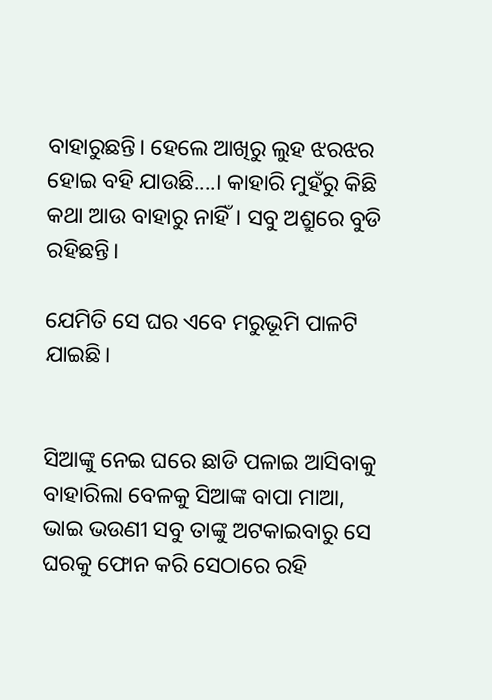ବାହାରୁଛନ୍ତି। ହେଲେ ଆଖିରୁ ଲୁହ ଝରଝର ହୋଇ ବହି ଯାଉଛି....। କାହାରି ମୁହଁରୁ କିଛି କଥା ଆଉ ବାହାରୁ ନାହିଁ। ସବୁ ଅଶ୍ରୁରେ ବୁଡି ରହିଛନ୍ତି।

ଯେମିତି ସେ ଘର ଏବେ ମରୁଭୂମି ପାଳଟି ଯାଇଛି।


ସିଆଙ୍କୁ ନେଇ ଘରେ ଛାଡି ପଳାଇ ଆସିବାକୁ ବାହାରିଲା ବେଳକୁ ସିଆଙ୍କ ବାପା ମାଆ, ଭାଇ ଭଉଣୀ ସବୁ ତାଙ୍କୁ ଅଟକାଇବାରୁ ସେ ଘରକୁ ଫୋନ କରି ସେଠାରେ ରହି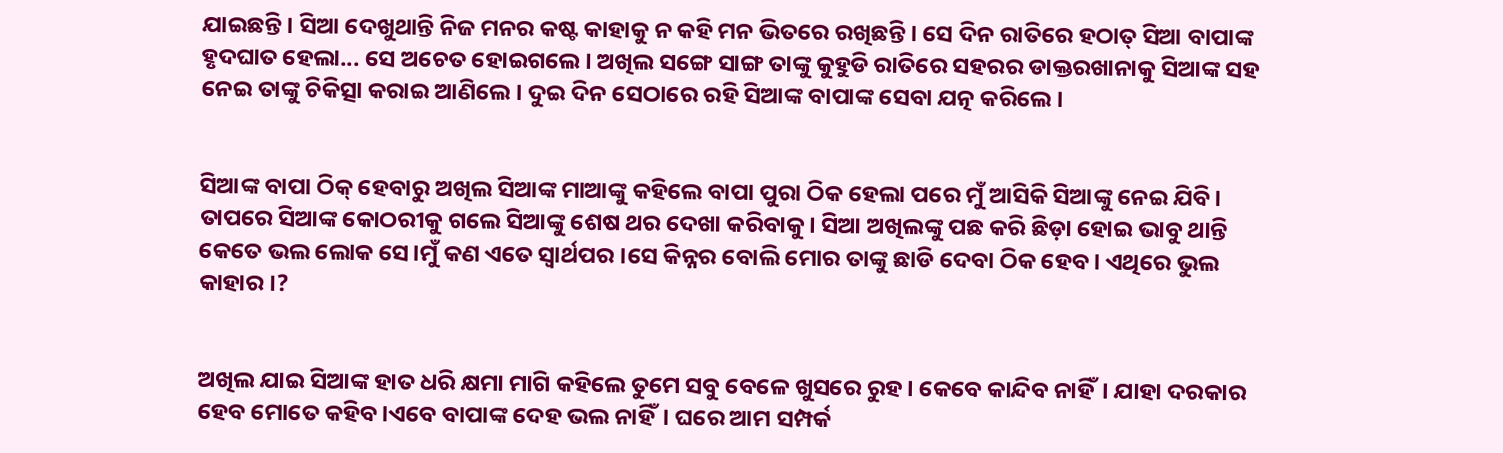ଯାଇଛନ୍ତି। ସିଆ ଦେଖୁଥାନ୍ତି ନିଜ ମନର କଷ୍ଟ କାହାକୁ ନ କହି ମନ ଭିତରେ ରଖିଛନ୍ତି। ସେ ଦିନ ରାତିରେ ହଠାତ୍ ସିଆ ବାପାଙ୍କ ହୃଦଘାତ ହେଲା... ସେ ଅଚେତ ହୋଇଗଲେ। ଅଖିଲ ସଙ୍ଗେ ସାଙ୍ଗ ତାଙ୍କୁ କୁହୁଡି ରାତିରେ ସହରର ଡାକ୍ତରଖାନାକୁ ସିଆଙ୍କ ସହ ନେଇ ତାଙ୍କୁ ଚିକିତ୍ସା କରାଇ ଆଣିଲେ। ଦୁଇ ଦିନ ସେଠାରେ ରହି ସିଆଙ୍କ ବାପାଙ୍କ ସେବା ଯତ୍ନ କରିଲେ।


ସିଆଙ୍କ ବାପା ଠିକ୍ ହେବାରୁ ଅଖିଲ ସିଆଙ୍କ ମାଆଙ୍କୁ କହିଲେ ବାପା ପୁରା ଠିକ ହେଲା ପରେ ମୁଁ ଆସିକି ସିଆଙ୍କୁ ନେଇ ଯିବି। ତାପରେ ସିଆଙ୍କ କୋଠରୀକୁ ଗଲେ ସିଆଙ୍କୁ ଶେଷ ଥର ଦେଖା କରିବାକୁ। ସିଆ ଅଖିଲଙ୍କୁ ପଛ କରି ଛିଡ଼ା ହୋଇ ଭାବୁ ଥାନ୍ତି କେତେ ଭଲ ଲୋକ ସେ।ମୁଁ କଣ ଏତେ ସ୍ୱାର୍ଥପର।ସେ କିନ୍ନର ବୋଲି ମୋର ତାଙ୍କୁ ଛାଡି ଦେବା ଠିକ ହେବ। ଏଥିରେ ଭୁଲ କାହାର।?


ଅଖିଲ ଯାଇ ସିଆଙ୍କ ହାତ ଧରି କ୍ଷମା ମାଗି କହିଲେ ତୁମେ ସବୁ ବେଳେ ଖୁସରେ ରୁହ। କେବେ କାନ୍ଦିବ ନାହିଁ। ଯାହା ଦରକାର ହେବ ମୋତେ କହିବ।ଏବେ ବାପାଙ୍କ ଦେହ ଭଲ ନାହିଁ। ଘରେ ଆମ ସମ୍ପର୍କ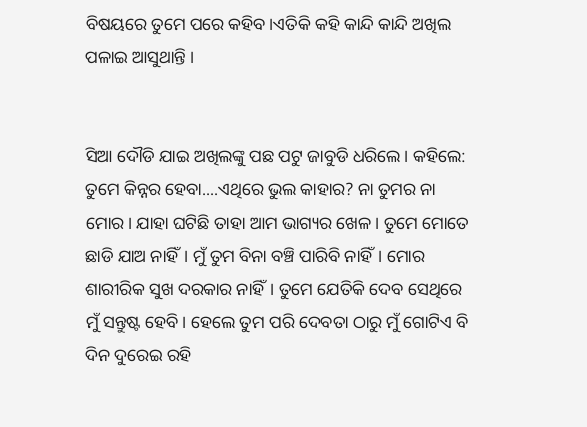ବିଷୟରେ ତୁମେ ପରେ କହିବ।ଏତିକି କହି କାନ୍ଦି କାନ୍ଦି ଅଖିଲ ପଳାଇ ଆସୁଥାନ୍ତି ।


ସିଆ ଦୌଡି ଯାଇ ଅଖିଲଙ୍କୁ ପଛ ପଟୁ ଜାବୁଡି ଧରିଲେ। କହିଲେ: ତୁମେ କିନ୍ନର ହେବା....ଏଥିରେ ଭୁଲ କାହାର? ନା ତୁମର ନା ମୋର। ଯାହା ଘଟିଛି ତାହା ଆମ ଭାଗ୍ୟର ଖେଳ। ତୁମେ ମୋତେ ଛାଡି ଯାଅ ନାହିଁ। ମୁଁ ତୁମ ବିନା ବଞ୍ଚି ପାରିବି ନାହିଁ। ମୋର ଶାରୀରିକ ସୁଖ ଦରକାର ନାହିଁ। ତୁମେ ଯେତିକି ଦେବ ସେଥିରେ ମୁଁ ସନ୍ତୁଷ୍ଟ ହେବି। ହେଲେ ତୁମ ପରି ଦେବତା ଠାରୁ ମୁଁ ଗୋଟିଏ ବି ଦିନ ଦୁରେଇ ରହି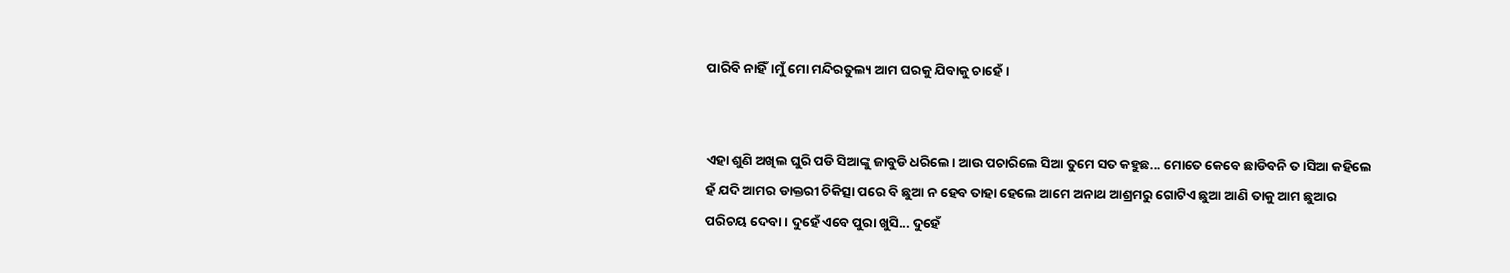ପାରିବି ନାହିଁ।ମୁଁ ମୋ ମନ୍ଦିରତୁଲ୍ୟ ଆମ ଘରକୁ ଯିବାକୁ ଚାହେଁ।


ଏହା ଶୁଣି ଅଖିଲ ଘୁରି ପଡି ସିଆଙ୍କୁ ଜାବୁଡି ଧରିଲେ। ଆଉ ପଚାରିଲେ ସିଆ ତୁମେ ସତ କହୁଛ... ମୋତେ କେବେ ଛାଡିବନି ତ ।ସିଆ କହିଲେ ହଁ ଯଦି ଆମର ଡାକ୍ତରୀ ଚିକିତ୍ସା ପରେ ବି ଛୁଆ ନ ହେବ ତାହା ହେଲେ ଆମେ ଅନାଥ ଆଶ୍ରମରୁ ଗୋଟିଏ ଛୁଆ ଆଣି ତାକୁ ଆମ ଛୁଆର ପରିଚୟ ଦେବା। ଦୁହେଁ ଏବେ ପୁରା ଖୁସି... ଦୁହେଁ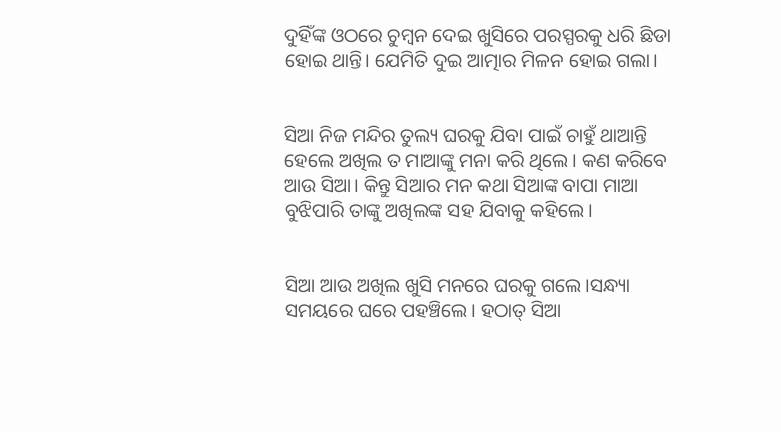ଦୁହିଁଙ୍କ ଓଠରେ ଚୁମ୍ବନ ଦେଇ ଖୁସିରେ ପରସ୍ପରକୁ ଧରି ଛିଡା ହୋଇ ଥାନ୍ତି। ଯେମିତି ଦୁଇ ଆତ୍ମାର ମିଳନ ହୋଇ ଗଲା।


ସିଆ ନିଜ ମନ୍ଦିର ତୁଲ୍ୟ ଘରକୁ ଯିବା ପାଇଁ ଚାହୁଁ ଥାଆନ୍ତି ହେଲେ ଅଖିଲ ତ ମାଆଙ୍କୁ ମନା କରି ଥିଲେ। କଣ କରିବେ ଆଉ ସିଆ। କିନ୍ତୁ ସିଆର ମନ କଥା ସିଆଙ୍କ ବାପା ମାଆ ବୁଝିପାରି ତାଙ୍କୁ ଅଖିଲଙ୍କ ସହ ଯିବାକୁ କହିଲେ।


ସିଆ ଆଉ ଅଖିଲ ଖୁସି ମନରେ ଘରକୁ ଗଲେ।ସନ୍ଧ୍ୟା ସମୟରେ ଘରେ ପହଞ୍ଚିଲେ। ହଠାତ୍ ସିଆ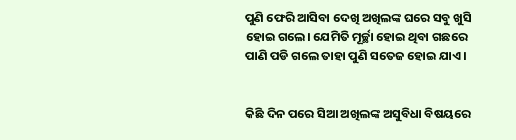ପୁଣି ଫେରି ଆସିବା ଦେଖି ଅଖିଲଙ୍କ ଘରେ ସବୁ ଖୁସି ହୋଇ ଗଲେ। ଯେମିତି ମୂର୍ଚ୍ଛା ହୋଇ ଥିବା ଗଛରେ ପାଣି ପଡି ଗଲେ ତାହା ପୁଣି ସତେଜ ହୋଇ ଯାଏ।


କିଛି ଦିନ ପରେ ସିଆ ଅଖିଲଙ୍କ ଅସୁବିଧା ବିଷୟରେ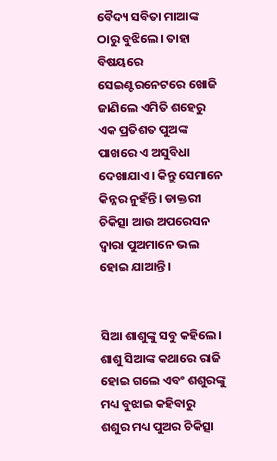ବୈଦ୍ୟ ସବିତା ମାଆଙ୍କ ଠାରୁ ବୁଝିଲେ। ତାହା ବିଷୟରେ ସେଇଣ୍ଟରନେଟରେ ଖୋଜି ଜାଣିଲେ ଏମିତି ଶହେରୁ ଏକ ପ୍ରତିଶତ ପୁଅଙ୍କ ପାଖରେ ଏ ଅସୁବିଧା ଦେଖାଯାଏ। କିନ୍ତୁ ସେମାନେ କିନ୍ନର ନୁହଁନ୍ତି। ଡାକ୍ତରୀ ଚିକିତ୍ସା ଆଉ ଅପରେସନ ଦ୍ୱାରା ପୁଅମାନେ ଭଲ ହୋଇ ଯାଆନ୍ତି।


ସିଆ ଶାଶୁଙ୍କୁ ସବୁ କହିଲେ। ଶାଶୁ ସିଆଙ୍କ କଥାରେ ରାଜି ହୋଇ ଗଲେ ଏବଂ ଶଶୁରଙ୍କୁ ମଧ୍ୟ ବୁଝାଇ କହିବାରୁ ଶଶୁର ମଧ୍ୟ ପୁଅର ଚିକିତ୍ସା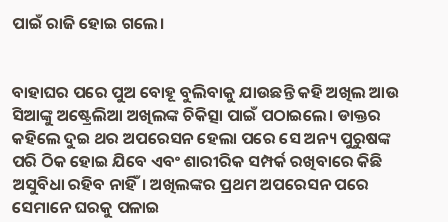ପାଇଁ ରାଜି ହୋଇ ଗଲେ।


ବାହାଘର ପରେ ପୁଅ ବୋହୂ ବୁଲିବାକୁ ଯାଉଛନ୍ତି କହି ଅଖିଲ ଆଉ ସିଆଙ୍କୁ ଅଷ୍ଟ୍ରେଲିଆ ଅଖିଲଙ୍କ ଚିକିତ୍ସା ପାଇଁ ପଠାଇଲେ। ଡାକ୍ତର କହିଲେ ଦୁଇ ଥର ଅପରେସନ ହେଲା ପରେ ସେ ଅନ୍ୟ ପୁରୁଷଙ୍କ ପରି ଠିକ ହୋଇ ଯିବେ ଏବଂ ଶାରୀରିକ ସମ୍ପର୍କ ରଖିବାରେ କିଛି ଅସୁବିଧା ରହିବ ନାହିଁ। ଅଖିଲଙ୍କର ପ୍ରଥମ ଅପରେସନ ପରେ ସେମାନେ ଘରକୁ ପଳାଇ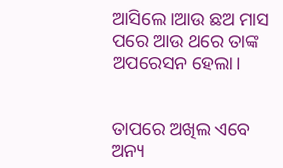ଆସିଲେ।ଆଉ ଛଅ ମାସ ପରେ ଆଉ ଥରେ ତାଙ୍କ ଅପରେସନ ହେଲା।


ତାପରେ ଅଖିଲ ଏବେ ଅନ୍ୟ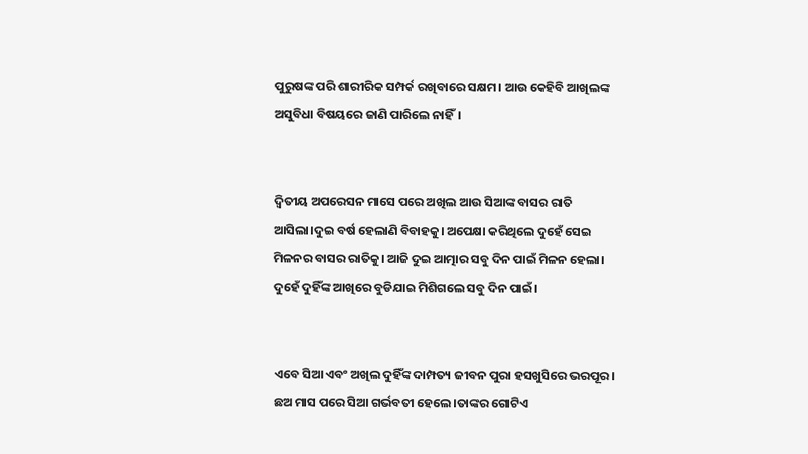ପୁରୁଷଙ୍କ ପରି ଶାରୀରିକ ସମ୍ପର୍କ ରଖିବାରେ ସକ୍ଷମ। ଆଉ କେହିବି ଆଖିଲଙ୍କ ଅସୁବିଧା ବିଷୟରେ ଜାଣି ପାରିଲେ ନାହିଁ।


ଦ୍ୱିତୀୟ ଅପରେସନ ମାସେ ପରେ ଅଖିଲ ଆଉ ସିଆଙ୍କ ବାସର ରାତି ଆସିଲା।ଦୁଇ ବର୍ଷ ହେଲାଣି ବିବାହକୁ। ଅପେକ୍ଷା କରିଥିଲେ ଦୁହେଁ ସେଇ ମିଳନର ବାସର ରାତିକୁ। ଆଜି ଦୁଇ ଆତ୍ମାର ସବୁ ଦିନ ପାଇଁ ମିଳନ ହେଲା। ଦୁହେଁ ଦୁହିଁଙ୍କ ଆଖିରେ ବୁଡିଯାଇ ମିଶିଗଲେ ସବୁ ଦିନ ପାଇଁ।


ଏବେ ସିଆ ଏବଂ ଅଖିଲ ଦୁହିଁଙ୍କ ଦାମ୍ପତ୍ୟ ଜୀବନ ପୁରା ହସଖୁସିରେ ଭରପୂର। ଛଅ ମାସ ପରେ ସିଆ ଗର୍ଭବତୀ ହେଲେ।ତାଙ୍କର ଗୋଟିଏ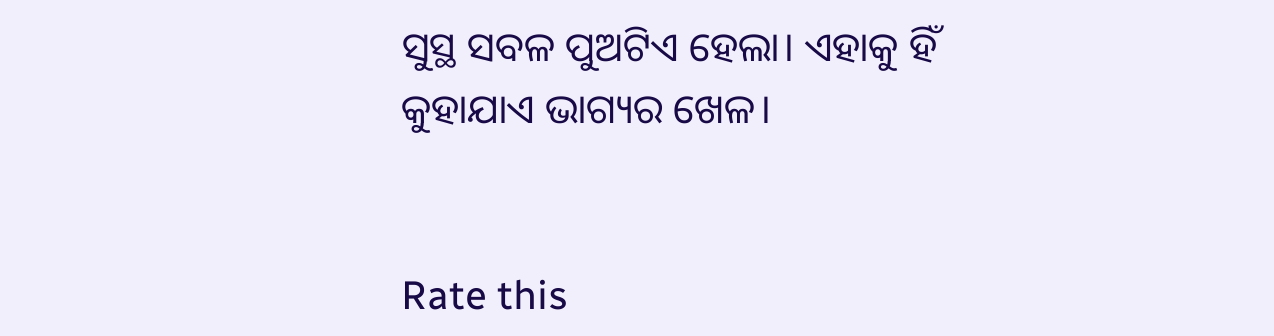ସୁସ୍ଥ ସବଳ ପୁଅଟିଏ ହେଲା। ଏହାକୁ ହିଁ କୁହାଯାଏ ଭାଗ୍ୟର ଖେଳ।


Rate this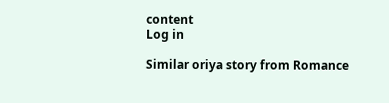content
Log in

Similar oriya story from Romance